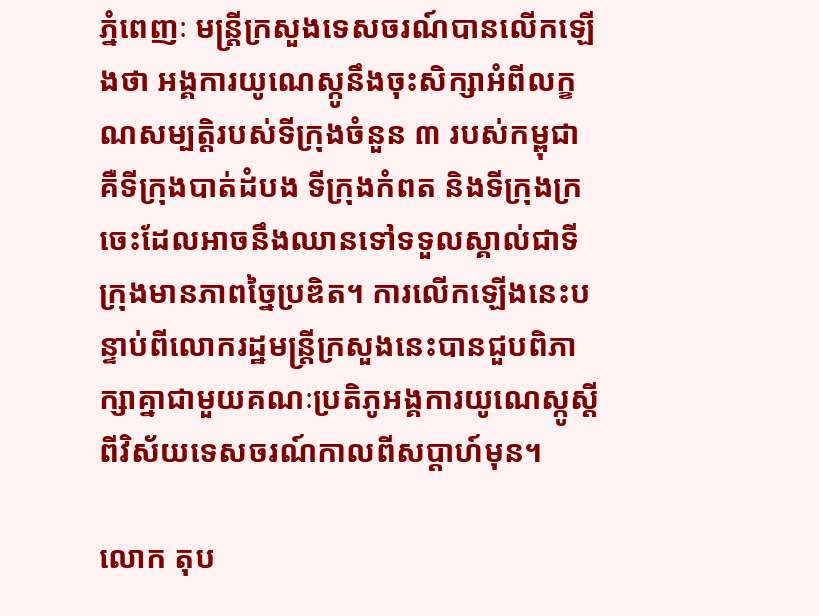ភ្នំពេញៈ មន្ត្រីក្រសួងទេសចរណ៍បានលើកឡើងថា អង្គការយូណេស្កូនឹងចុះសិក្សាអំពីលក្ខណសម្បត្តិរបស់ទីក្រុងចំនួន ៣ របស់កម្ពុជាគឺទីក្រុងបាត់ដំបង ទីក្រុងកំពត និងទីក្រុងក្រចេះដែលអាចនឹងឈានទៅទទួលស្គាល់ជាទីក្រុងមានភាពច្នៃប្រឌិត។ ការលើកឡើងនេះបន្ទាប់ពីលោករដ្ឋមន្ត្រីក្រសួងនេះបានជួបពិភាក្សាគ្នាជាមួយគណៈប្រតិភូអង្គការយូណេស្កូស្ដីពីវិស័យទេសចរណ៍កាលពីសប្ដាហ៍មុន។

លោក តុប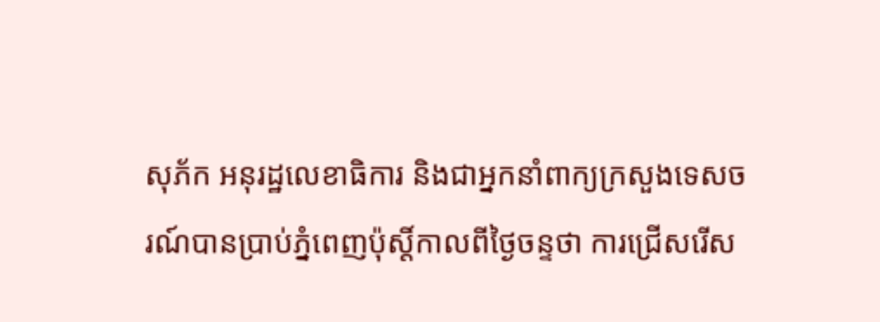សុភ័ក អនុរដ្ឋលេខាធិការ និងជាអ្នកនាំពាក្យក្រសួងទេសចរណ៍បានប្រាប់ភ្នំពេញប៉ុស្ដិ៍កាលពីថ្ងៃចន្ទថា ការជ្រើសរើស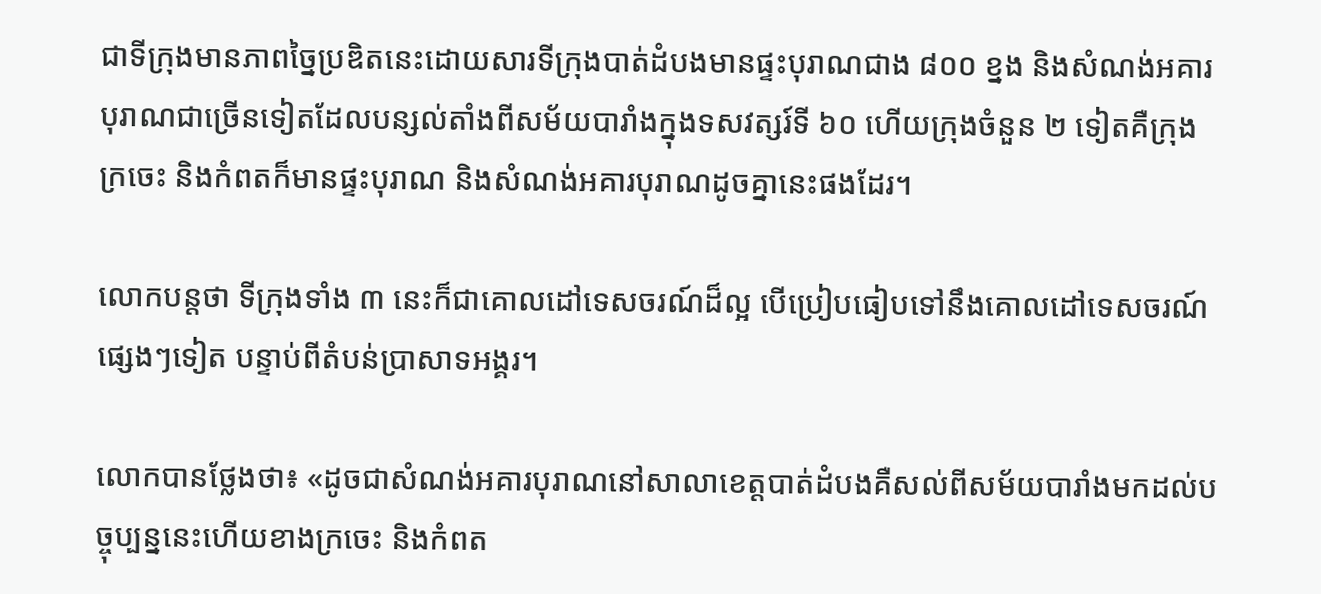ជាទីក្រុងមានភាពច្នៃប្រឌិតនេះដោយសារទីក្រុងបាត់ដំបងមានផ្ទះបុរាណជាង ៨០០ ខ្នង និងសំណង់អគារបុរាណជាច្រើនទៀតដែលបន្សល់តាំងពីសម័យបារាំងក្នុងទសវត្សរ៍ទី ៦០ ហើយក្រុងចំនួន ២ ទៀតគឺក្រុងក្រចេះ និងកំពតក៏មានផ្ទះបុរាណ និងសំណង់អគារបុរាណដូចគ្នានេះផងដែរ។

លោកបន្តថា ទីក្រុងទាំង ៣ នេះក៏ជាគោលដៅទេសចរណ៍ដ៏ល្អ បើប្រៀបធៀបទៅនឹងគោលដៅទេសចរណ៍ផ្សេងៗទៀត បន្ទាប់ពីតំបន់ប្រាសាទអង្គរ។

លោកបានថ្លែងថា៖ «ដូចជាសំណង់អគារបុរាណនៅសាលាខេត្តបាត់ដំបងគឺសល់ពីសម័យបារាំងមកដល់បច្ចុប្បន្ននេះហើយខាងក្រចេះ និងកំពត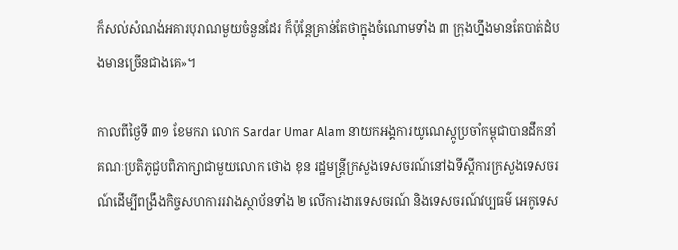ក៏សល់សំណង់អគារបុរាណមួយចំនួនដែរ ក៏ប៉ុន្តែគ្រាន់តែថាក្នុងចំណោមទាំង ៣ ក្រុងហ្នឹងមានតែបាត់ដំបងមានច្រើនជាងគេ»។

កាលពីថ្ងៃទី ៣១ ខែមករា លោក Sardar Umar Alam នាយកអង្គការយូណេស្កូប្រចាំកម្ពុជាបានដឹកនាំគណៈប្រតិភូជួបពិភាក្សាជាមួយលោក ថោង ខុន រដ្ឋមន្ត្រីក្រសួងទេសចរណ៍នៅឯទីស្ដីការក្រសួងទេសចរណ៍ដើម្បីពង្រឹងកិច្ចសហការរវាងស្ថាប័នទាំង ២ លើការងារទេសចរណ៍ និងទេសចរណ៍វប្បធម៌ អេកូទេស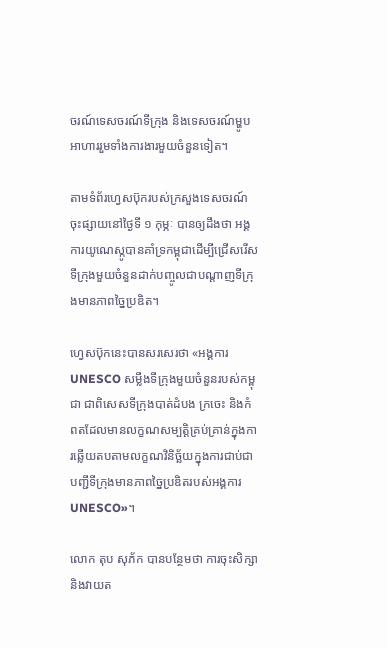ចរណ៍ទេសចរណ៍ទីក្រុង និងទេសចរណ៍ម្ហូបអាហាររួមទាំងការងារមួយចំនួនទៀត។

តាមទំព័រហ្វេសប៊ុករបស់ក្រសួងទេសចរណ៍ចុះផ្សាយនៅថ្ងៃទី ១ កុម្ភៈ បានឲ្យដឹងថា អង្គការយូណេស្កូបានគាំទ្រកម្ពុជាដើម្បីជ្រើសរើសទីក្រុងមួយចំនួនដាក់បញ្ចូលជាបណ្ដាញទីក្រុងមានភាពច្នៃប្រឌិត។

ហ្វេសប៊ុកនេះបានសរសេរថា «អង្គការ UNESCO សម្លឹងទីក្រុងមួយចំនួនរបស់កម្ពុជា ជាពិសេសទីក្រុងបាត់ដំបង ក្រចេះ និងកំពតដែលមានលក្ខណសម្បត្តិគ្រប់គ្រាន់ក្នុងការឆ្លើយតបតាមលក្ខណវិនិច្ឆ័យក្នុងការជាប់ជាបញ្ជីទីក្រុងមានភាពច្នៃប្រឌិតរបស់អង្គការ UNESCO»។

លោក តុប សុភ័ក បានបន្ថែមថា ការចុះសិក្សានិងវាយត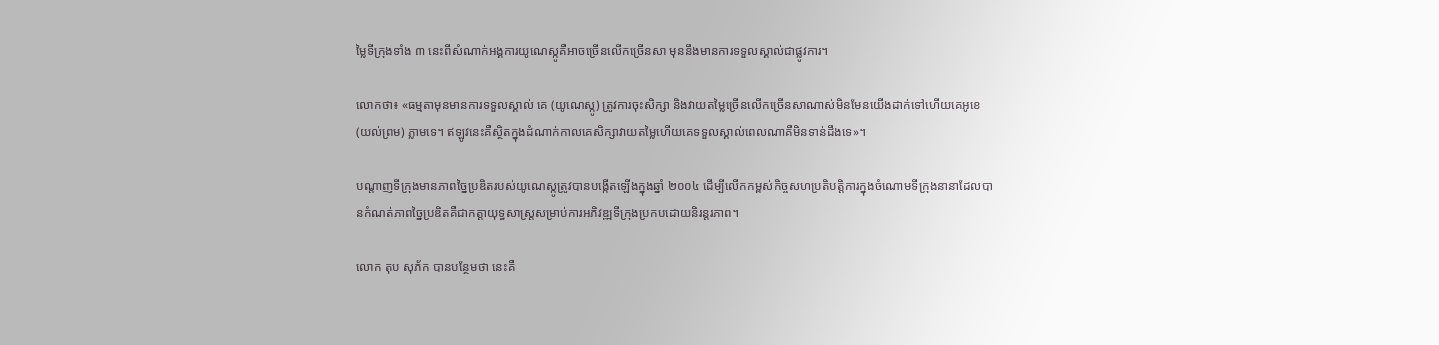ម្លៃទីក្រុងទាំង ៣ នេះពីសំណាក់អង្គការយូណេស្កូគឺអាចច្រើនលើកច្រើនសា មុននឹងមានការទទួលស្គាល់ជាផ្លូវការ។

លោកថា៖ «ធម្មតាមុនមានការទទួលស្គាល់ គេ (យូណេស្កូ) ត្រូវការចុះសិក្សា និងវាយតម្លៃច្រើនលើកច្រើនសាណាស់មិនមែនយើងដាក់ទៅហើយគេអូខេ (យល់ព្រម) ភ្លាមទេ។ ឥឡូវនេះគឺស្ថិតក្នុងដំណាក់កាលគេសិក្សាវាយតម្លៃហើយគេទទួលស្គាល់ពេលណាគឺមិនទាន់ដឹងទេ»។

បណ្តាញទីក្រុងមានភាពច្នៃប្រឌិតរបស់យូណេស្កូត្រូវបានបង្កើតឡើងក្នុងឆ្នាំ ២០០៤ ដើម្បីលើកកម្ពស់កិច្ចសហប្រតិបត្តិការក្នុងចំណោមទីក្រុងនានាដែលបានកំណត់ភាពច្នៃប្រឌិតគឺជាកត្តាយុទ្ធសាស្ត្រសម្រាប់ការអភិវឌ្ឍទីក្រុងប្រកបដោយនិរន្តរភាព។

លោក តុប សុភ័ក បានបន្ថែមថា នេះគឺ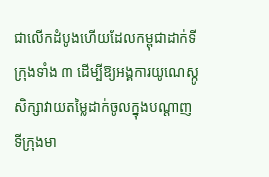ជាលើកដំបូងហើយដែលកម្ពុជាដាក់ទីក្រុងទាំង ៣ ដើម្បីឱ្យអង្គការយូណេស្កូសិក្សាវាយតម្លៃដាក់ចូលក្នុងបណ្ដាញទីក្រុងមា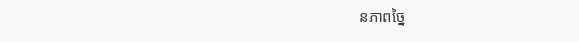នភាពច្នៃ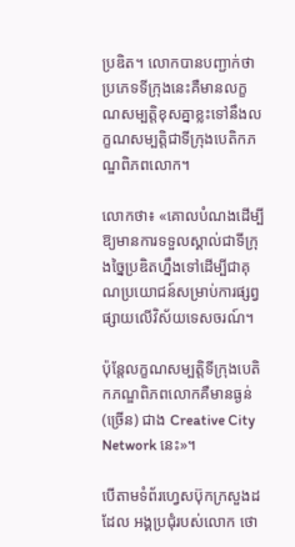ប្រឌិត។ លោកបានបញ្ជាក់ថា ប្រភេទទីក្រុងនេះគឺមានលក្ខណសម្បត្តិខុសគ្នាខ្លះទៅនឹងលក្ខណសម្បត្តិជាទីក្រុងបេតិកភណ្ឌពិភពលោក។

លោកថា៖ «គោលបំណងដើម្បីឱ្យមានការទទួលស្គាល់ជាទីក្រុងច្នៃប្រឌិតហ្នឹងទៅដើម្បីជាគុណប្រយោជន៍សម្រាប់ការផ្សព្វផ្សាយលើវិស័យទេសចរណ៍។

ប៉ុន្តែលក្ខណសម្បត្តិទីក្រុងបេតិកភណ្ឌពិភពលោកគឺមានធ្ងន់ (ច្រើន) ជាង Creative City Network នេះ»។

បើតាមទំព័រហ្វេសប៊ុកក្រសួងដដែល អង្គប្រជុំរបស់លោក ថោ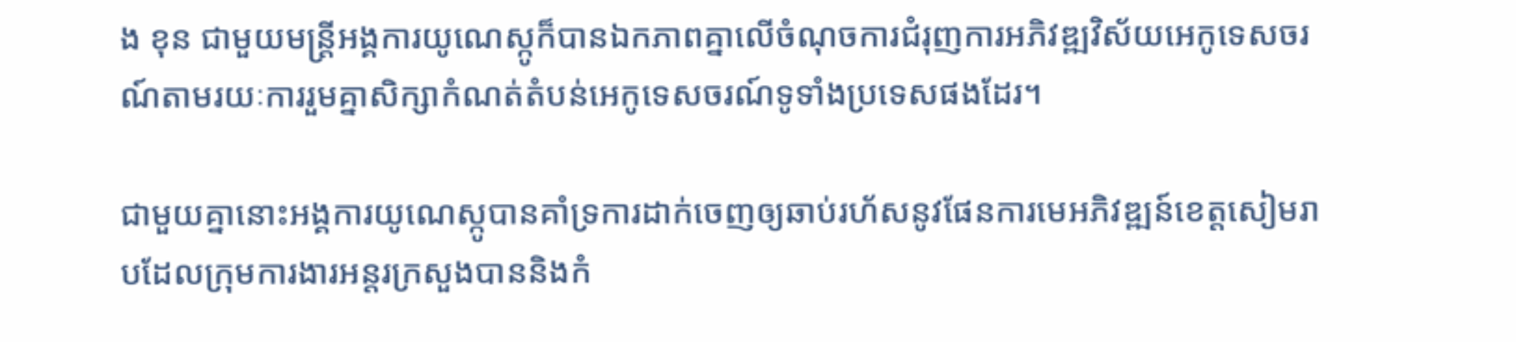ង ខុន ជាមួយមន្ត្រីអង្គការយូណេស្កូក៏បានឯកភាពគ្នាលើចំណុចការជំរុញការអភិវឌ្ឍវិស័យអេកូទេសចរណ៍តាមរយៈការរួមគ្នាសិក្សាកំណត់តំបន់អេកូទេសចរណ៍ទូទាំងប្រទេសផងដែរ។

ជាមួយគ្នានោះអង្គការយូណេស្កូបានគាំទ្រការដាក់ចេញឲ្យឆាប់រហ័សនូវផែនការមេអភិវឌ្ឍន៍ខេត្តសៀមរាបដែលក្រុមការងារអន្តរក្រសួងបាននិងកំ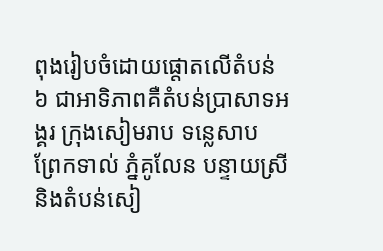ពុងរៀបចំដោយផ្តោតលើតំបន់ ៦ ជាអាទិភាពគឺតំបន់ប្រាសាទអង្គរ ក្រុងសៀមរាប ទន្លេសាប ព្រែកទាល់ ភ្នំគូលែន បន្ទាយស្រី និងតំបន់សៀ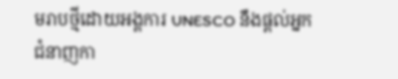មរាបថ្មីដោយអង្គការ UNESCO នឹងផ្តល់អ្នកជំនាញកា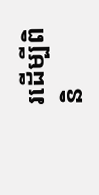រដើម្បីពិនិ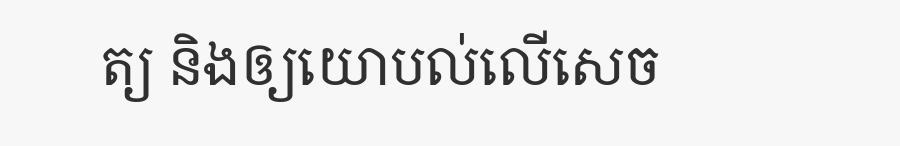ត្យ និងឲ្យយោបល់លើសេច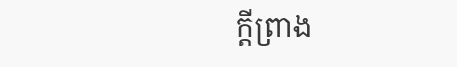ក្តីព្រាង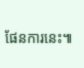ផែនការនេះ៕